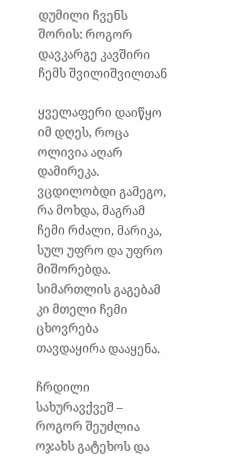დუმილი ჩვენს შორის: როგორ დავკარგე კავშირი ჩემს შვილიშვილთან

ყველაფერი დაიწყო იმ დღეს, როცა ოლივია აღარ დამირეკა. ვცდილობდი გამეგო, რა მოხდა, მაგრამ ჩემი რძალი, მარიკა, სულ უფრო და უფრო მიშორებდა. სიმართლის გაგებამ კი მთელი ჩემი ცხოვრება თავდაყირა დააყენა.

ჩრდილი სახურავქვეშ – როგორ შეუძლია ოჯახს გატეხოს და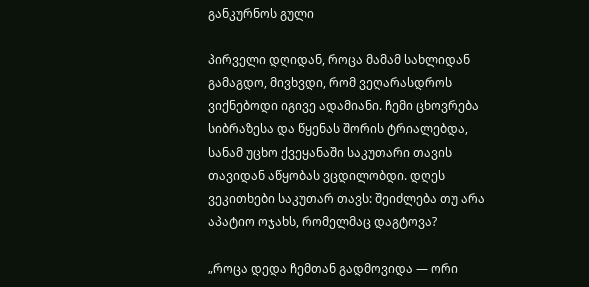განკურნოს გული

პირველი დღიდან, როცა მამამ სახლიდან გამაგდო, მივხვდი, რომ ვეღარასდროს ვიქნებოდი იგივე ადამიანი. ჩემი ცხოვრება სიბრაზესა და წყენას შორის ტრიალებდა, სანამ უცხო ქვეყანაში საკუთარი თავის თავიდან აწყობას ვცდილობდი. დღეს ვეკითხები საკუთარ თავს: შეიძლება თუ არა აპატიო ოჯახს, რომელმაც დაგტოვა?

„როცა დედა ჩემთან გადმოვიდა — ორი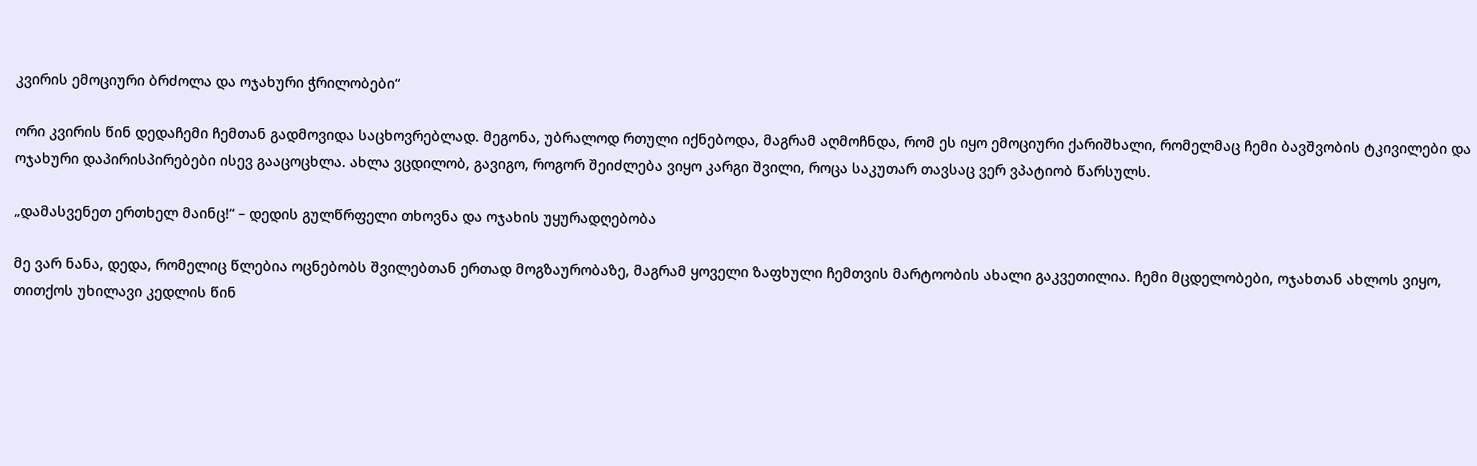კვირის ემოციური ბრძოლა და ოჯახური ჭრილობები“

ორი კვირის წინ დედაჩემი ჩემთან გადმოვიდა საცხოვრებლად. მეგონა, უბრალოდ რთული იქნებოდა, მაგრამ აღმოჩნდა, რომ ეს იყო ემოციური ქარიშხალი, რომელმაც ჩემი ბავშვობის ტკივილები და ოჯახური დაპირისპირებები ისევ გააცოცხლა. ახლა ვცდილობ, გავიგო, როგორ შეიძლება ვიყო კარგი შვილი, როცა საკუთარ თავსაც ვერ ვპატიობ წარსულს.

„დამასვენეთ ერთხელ მაინც!“ – დედის გულწრფელი თხოვნა და ოჯახის უყურადღებობა

მე ვარ ნანა, დედა, რომელიც წლებია ოცნებობს შვილებთან ერთად მოგზაურობაზე, მაგრამ ყოველი ზაფხული ჩემთვის მარტოობის ახალი გაკვეთილია. ჩემი მცდელობები, ოჯახთან ახლოს ვიყო, თითქოს უხილავი კედლის წინ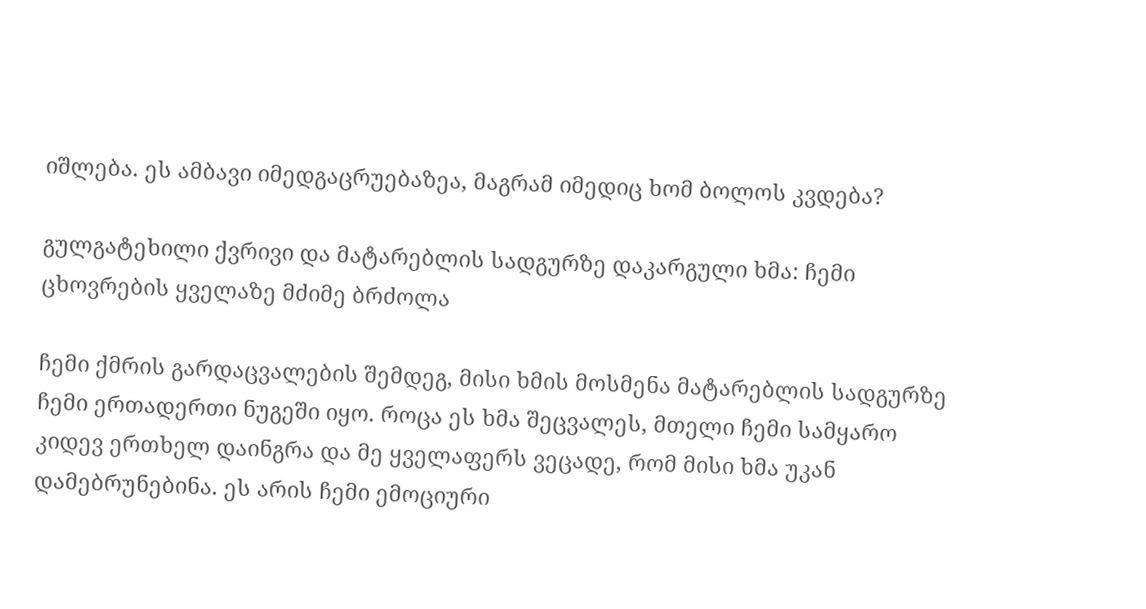იშლება. ეს ამბავი იმედგაცრუებაზეა, მაგრამ იმედიც ხომ ბოლოს კვდება?

გულგატეხილი ქვრივი და მატარებლის სადგურზე დაკარგული ხმა: ჩემი ცხოვრების ყველაზე მძიმე ბრძოლა

ჩემი ქმრის გარდაცვალების შემდეგ, მისი ხმის მოსმენა მატარებლის სადგურზე ჩემი ერთადერთი ნუგეში იყო. როცა ეს ხმა შეცვალეს, მთელი ჩემი სამყარო კიდევ ერთხელ დაინგრა და მე ყველაფერს ვეცადე, რომ მისი ხმა უკან დამებრუნებინა. ეს არის ჩემი ემოციური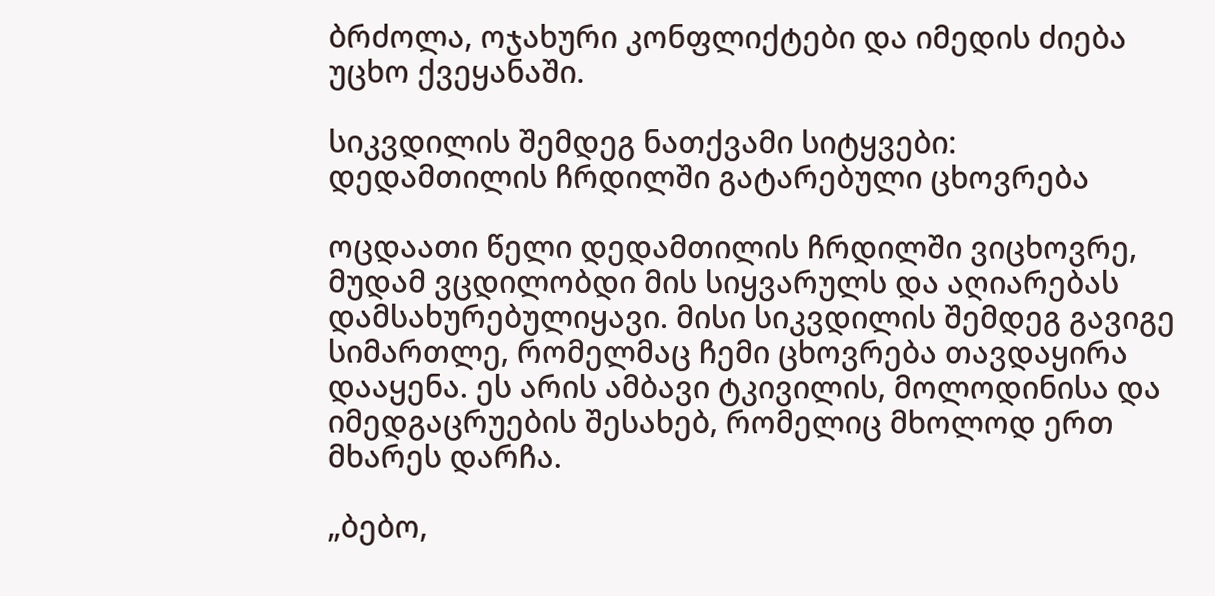ბრძოლა, ოჯახური კონფლიქტები და იმედის ძიება უცხო ქვეყანაში.

სიკვდილის შემდეგ ნათქვამი სიტყვები: დედამთილის ჩრდილში გატარებული ცხოვრება

ოცდაათი წელი დედამთილის ჩრდილში ვიცხოვრე, მუდამ ვცდილობდი მის სიყვარულს და აღიარებას დამსახურებულიყავი. მისი სიკვდილის შემდეგ გავიგე სიმართლე, რომელმაც ჩემი ცხოვრება თავდაყირა დააყენა. ეს არის ამბავი ტკივილის, მოლოდინისა და იმედგაცრუების შესახებ, რომელიც მხოლოდ ერთ მხარეს დარჩა.

„ბებო,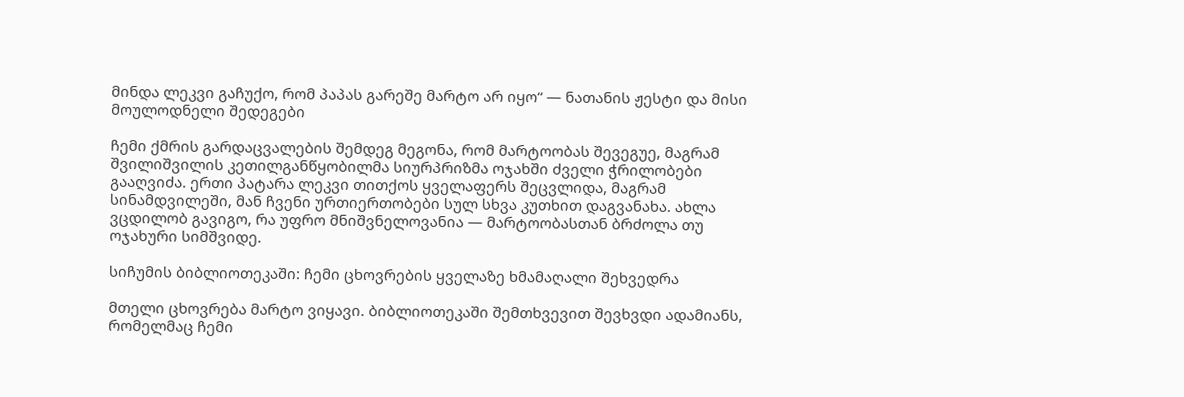მინდა ლეკვი გაჩუქო, რომ პაპას გარეშე მარტო არ იყო“ — ნათანის ჟესტი და მისი მოულოდნელი შედეგები

ჩემი ქმრის გარდაცვალების შემდეგ მეგონა, რომ მარტოობას შევეგუე, მაგრამ შვილიშვილის კეთილგანწყობილმა სიურპრიზმა ოჯახში ძველი ჭრილობები გააღვიძა. ერთი პატარა ლეკვი თითქოს ყველაფერს შეცვლიდა, მაგრამ სინამდვილეში, მან ჩვენი ურთიერთობები სულ სხვა კუთხით დაგვანახა. ახლა ვცდილობ გავიგო, რა უფრო მნიშვნელოვანია — მარტოობასთან ბრძოლა თუ ოჯახური სიმშვიდე.

სიჩუმის ბიბლიოთეკაში: ჩემი ცხოვრების ყველაზე ხმამაღალი შეხვედრა

მთელი ცხოვრება მარტო ვიყავი. ბიბლიოთეკაში შემთხვევით შევხვდი ადამიანს, რომელმაც ჩემი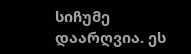სიჩუმე დაარღვია. ეს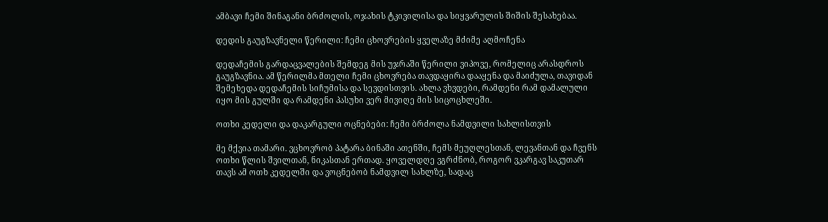ამბავი ჩემი შინაგანი ბრძოლის, ოჯახის ტკივილისა და სიყვარულის შიშის შესახებაა.

დედის გაუგზავნელი წერილი: ჩემი ცხოვრების ყველაზე მძიმე აღმოჩენა

დედაჩემის გარდაცვალების შემდეგ მის უჯრაში წერილი ვიპოვე, რომელიც არასდროს გაუგზავნია. ამ წერილმა მთელი ჩემი ცხოვრება თავდაყირა დააყენა და მაიძულა, თავიდან შემეხედა დედაჩემის სიჩუმისა და სევდისთვის. ახლა ვხვდები, რამდენი რამ დამალული იყო მის გულში და რამდენი პასუხი ვერ მივიღე მის სიცოცხლეში.

ოთხი კედელი და დაკარგული ოცნებები: ჩემი ბრძოლა ნამდვილი სახლისთვის

მე მქვია თამარი. ვცხოვრობ პატარა ბინაში ათენში, ჩემს მეუღლესთან, ლევანთან და ჩვენს ოთხი წლის შვილთან, ნიკასთან ერთად. ყოველდღე ვგრძნობ, როგორ ვკარგავ საკუთარ თავს ამ ოთხ კედელში და ვოცნებობ ნამდვილ სახლზე, სადაც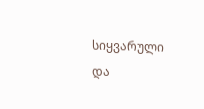სიყვარული და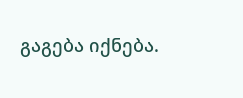გაგება იქნება.